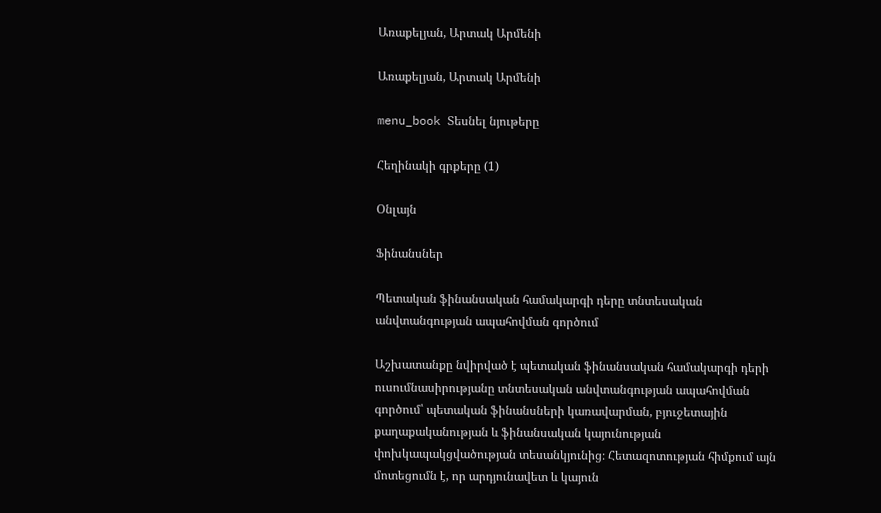Առաքելյան, Արտակ Արմենի

Առաքելյան, Արտակ Արմենի

menu_book Տեսնել նյութերը

Հեղինակի գրքերը (1)

Օնլայն

Ֆինանսներ

Պետական ֆինանսական համակարգի դերը տնտեսական անվտանգության ապահովման գործում

Աշխատանքը նվիրված է պետական ֆինանսական համակարգի դերի ուսումնասիրությանը տնտեսական անվտանգության ապահովման գործում՝ պետական ֆինանսների կառավարման, բյուջետային քաղաքականության և ֆինանսական կայունության փոխկապակցվածության տեսանկյունից։ Հետազոտության հիմքում այն մոտեցումն է, որ արդյունավետ և կայուն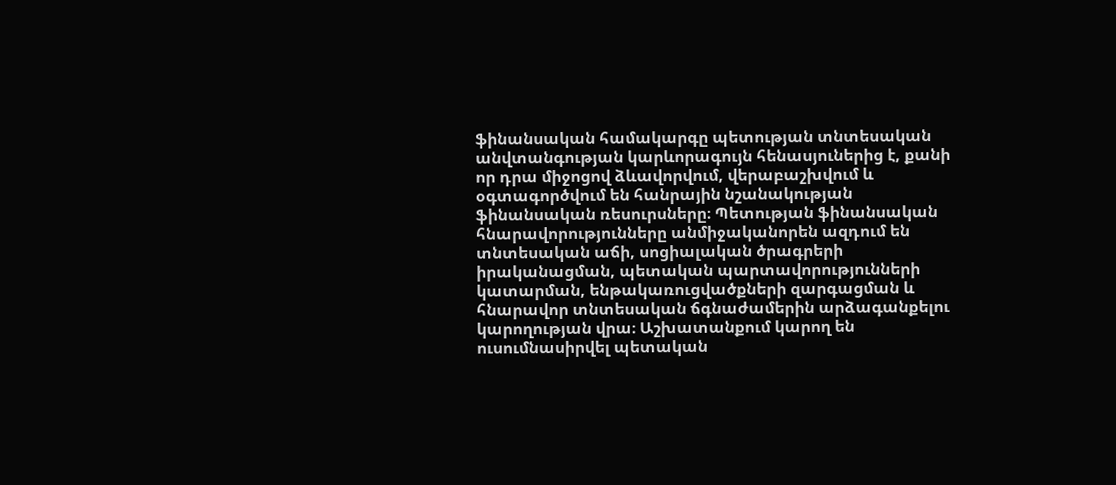ֆինանսական համակարգը պետության տնտեսական անվտանգության կարևորագույն հենասյուներից է, քանի որ դրա միջոցով ձևավորվում, վերաբաշխվում և օգտագործվում են հանրային նշանակության ֆինանսական ռեսուրսները։ Պետության ֆինանսական հնարավորությունները անմիջականորեն ազդում են տնտեսական աճի, սոցիալական ծրագրերի իրականացման, պետական պարտավորությունների կատարման, ենթակառուցվածքների զարգացման և հնարավոր տնտեսական ճգնաժամերին արձագանքելու կարողության վրա։ Աշխատանքում կարող են ուսումնասիրվել պետական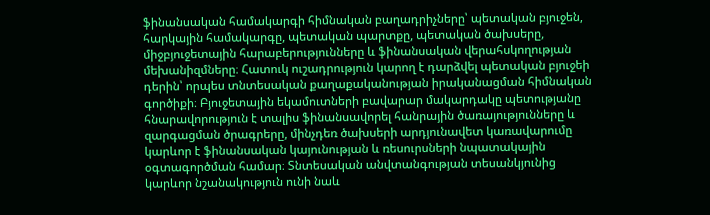ֆինանսական համակարգի հիմնական բաղադրիչները՝ պետական բյուջեն, հարկային համակարգը, պետական պարտքը, պետական ծախսերը, միջբյուջետային հարաբերությունները և ֆինանսական վերահսկողության մեխանիզմները։ Հատուկ ուշադրություն կարող է դարձվել պետական բյուջեի դերին՝ որպես տնտեսական քաղաքականության իրականացման հիմնական գործիքի։ Բյուջետային եկամուտների բավարար մակարդակը պետությանը հնարավորություն է տալիս ֆինանսավորել հանրային ծառայությունները և զարգացման ծրագրերը, մինչդեռ ծախսերի արդյունավետ կառավարումը կարևոր է ֆինանսական կայունության և ռեսուրսների նպատակային օգտագործման համար։ Տնտեսական անվտանգության տեսանկյունից կարևոր նշանակություն ունի նաև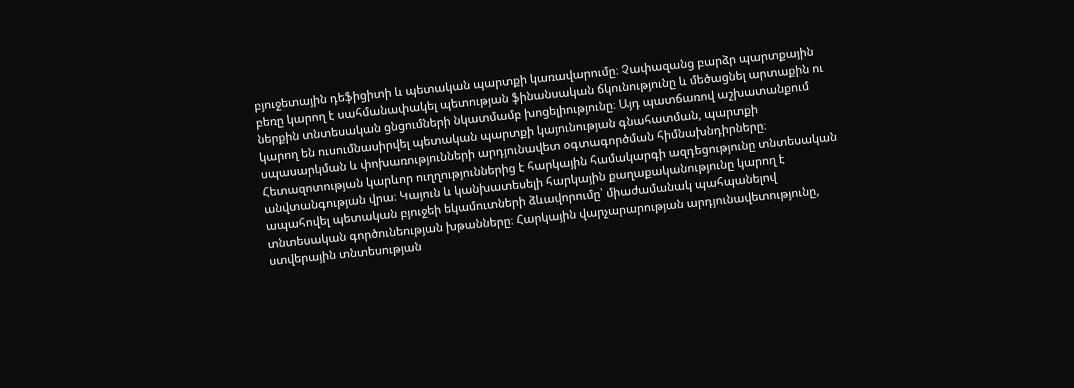բյուջետային դեֆիցիտի և պետական պարտքի կառավարումը։ Չափազանց բարձր պարտքային բեռը կարող է սահմանափակել պետության ֆինանսական ճկունությունը և մեծացնել արտաքին ու ներքին տնտեսական ցնցումների նկատմամբ խոցելիությունը։ Այդ պատճառով աշխատանքում կարող են ուսումնասիրվել պետական պարտքի կայունության գնահատման, պարտքի սպասարկման և փոխառությունների արդյունավետ օգտագործման հիմնախնդիրները։ Հետազոտության կարևոր ուղղություններից է հարկային համակարգի ազդեցությունը տնտեսական անվտանգության վրա։ Կայուն և կանխատեսելի հարկային քաղաքականությունը կարող է ապահովել պետական բյուջեի եկամուտների ձևավորումը՝ միաժամանակ պահպանելով տնտեսական գործունեության խթանները։ Հարկային վարչարարության արդյունավետությունը, ստվերային տնտեսության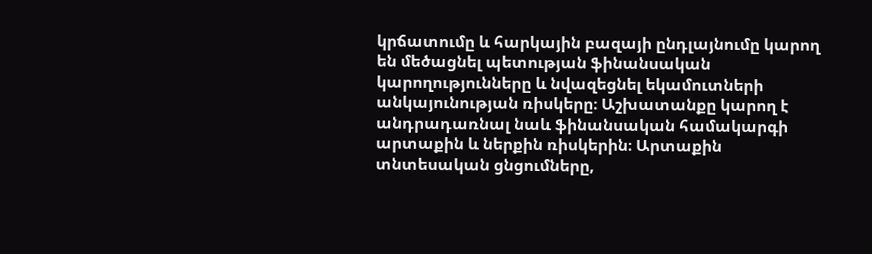կրճատումը և հարկային բազայի ընդլայնումը կարող են մեծացնել պետության ֆինանսական կարողությունները և նվազեցնել եկամուտների անկայունության ռիսկերը։ Աշխատանքը կարող է անդրադառնալ նաև ֆինանսական համակարգի արտաքին և ներքին ռիսկերին։ Արտաքին տնտեսական ցնցումները,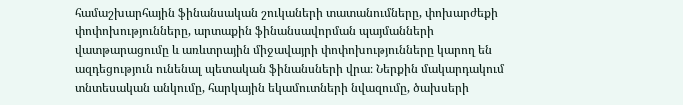համաշխարհային ֆինանսական շուկաների տատանումները, փոխարժեքի փոփոխությունները, արտաքին ֆինանսավորման պայմանների վատթարացումը և առևտրային միջավայրի փոփոխությունները կարող են ազդեցություն ունենալ պետական ֆինանսների վրա։ Ներքին մակարդակում տնտեսական անկումը, հարկային եկամուտների նվազումը, ծախսերի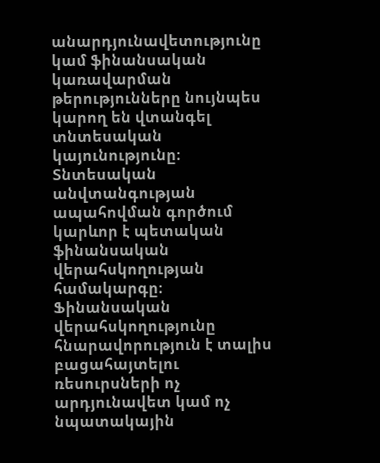անարդյունավետությունը կամ ֆինանսական կառավարման թերությունները նույնպես կարող են վտանգել տնտեսական կայունությունը։ Տնտեսական անվտանգության ապահովման գործում կարևոր է պետական ֆինանսական վերահսկողության համակարգը։ Ֆինանսական վերահսկողությունը հնարավորություն է տալիս բացահայտելու ռեսուրսների ոչ արդյունավետ կամ ոչ նպատակային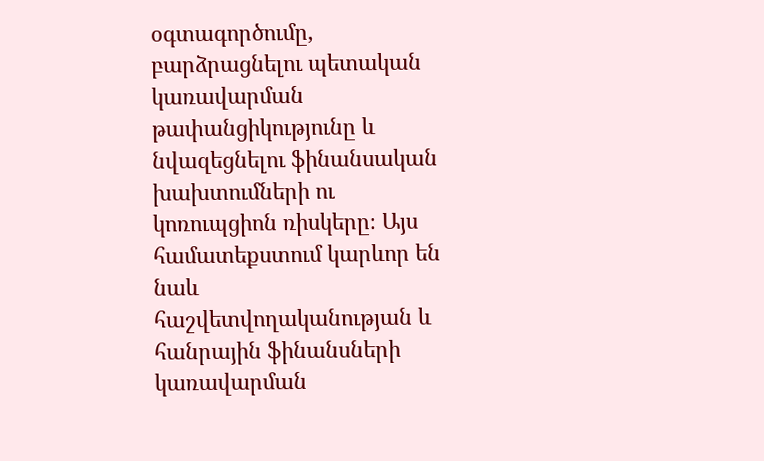օգտագործումը, բարձրացնելու պետական կառավարման թափանցիկությունը և նվազեցնելու ֆինանսական խախտումների ու կոռուպցիոն ռիսկերը։ Այս համատեքստում կարևոր են նաև հաշվետվողականության և հանրային ֆինանսների կառավարման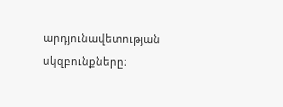արդյունավետության սկզբունքները։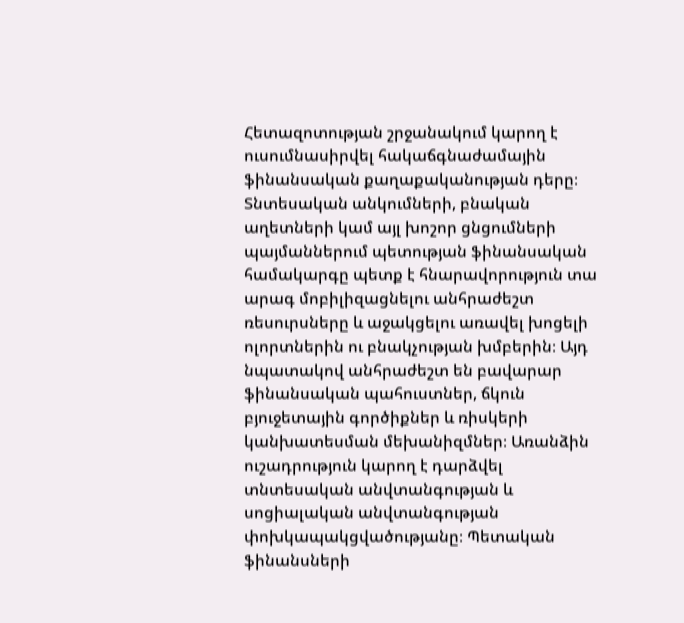Հետազոտության շրջանակում կարող է ուսումնասիրվել հակաճգնաժամային ֆինանսական քաղաքականության դերը։ Տնտեսական անկումների, բնական աղետների կամ այլ խոշոր ցնցումների պայմաններում պետության ֆինանսական համակարգը պետք է հնարավորություն տա արագ մոբիլիզացնելու անհրաժեշտ ռեսուրսները և աջակցելու առավել խոցելի ոլորտներին ու բնակչության խմբերին։ Այդ նպատակով անհրաժեշտ են բավարար ֆինանսական պահուստներ, ճկուն բյուջետային գործիքներ և ռիսկերի կանխատեսման մեխանիզմներ։ Առանձին ուշադրություն կարող է դարձվել տնտեսական անվտանգության և սոցիալական անվտանգության փոխկապակցվածությանը։ Պետական ֆինանսների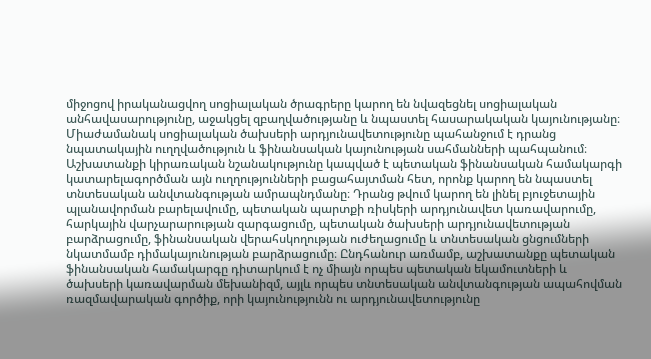միջոցով իրականացվող սոցիալական ծրագրերը կարող են նվազեցնել սոցիալական անհավասարությունը, աջակցել զբաղվածությանը և նպաստել հասարակական կայունությանը։ Միաժամանակ սոցիալական ծախսերի արդյունավետությունը պահանջում է դրանց նպատակային ուղղվածություն և ֆինանսական կայունության սահմանների պահպանում։ Աշխատանքի կիրառական նշանակությունը կապված է պետական ֆինանսական համակարգի կատարելագործման այն ուղղությունների բացահայտման հետ, որոնք կարող են նպաստել տնտեսական անվտանգության ամրապնդմանը։ Դրանց թվում կարող են լինել բյուջետային պլանավորման բարելավումը, պետական պարտքի ռիսկերի արդյունավետ կառավարումը, հարկային վարչարարության զարգացումը, պետական ծախսերի արդյունավետության բարձրացումը, ֆինանսական վերահսկողության ուժեղացումը և տնտեսական ցնցումների նկատմամբ դիմակայունության բարձրացումը։ Ընդհանուր առմամբ, աշխատանքը պետական ֆինանսական համակարգը դիտարկում է ոչ միայն որպես պետական եկամուտների և ծախսերի կառավարման մեխանիզմ, այլև որպես տնտեսական անվտանգության ապահովման ռազմավարական գործիք, որի կայունությունն ու արդյունավետությունը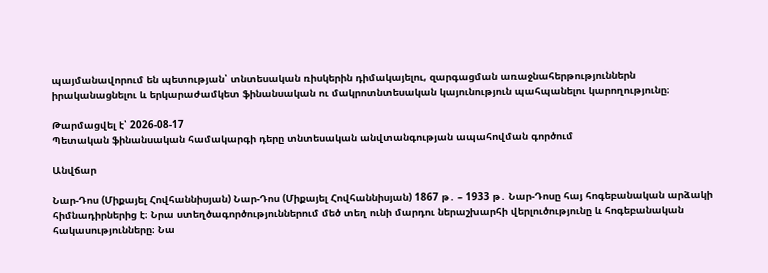պայմանավորում են պետության՝ տնտեսական ռիսկերին դիմակայելու, զարգացման առաջնահերթություններն իրականացնելու և երկարաժամկետ ֆինանսական ու մակրոտնտեսական կայունություն պահպանելու կարողությունը։

Թարմացվել է՝ 2026-08-17
Պետական ֆինանսական համակարգի դերը տնտեսական անվտանգության ապահովման գործում

Անվճար

Նար-Դոս (Միքայել Հովհաննիսյան) Նար-Դոս (Միքայել Հովհաննիսյան) 1867 թ․ – 1933 թ․ Նար-Դոսը հայ հոգեբանական արձակի հիմնադիրներից է։ Նրա ստեղծագործություններում մեծ տեղ ունի մարդու ներաշխարհի վերլուծությունը և հոգեբանական հակասությունները։ Նա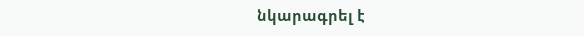նկարագրել է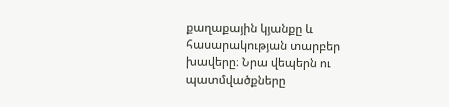քաղաքային կյանքը և հասարակության տարբեր խավերը։ Նրա վեպերն ու պատմվածքները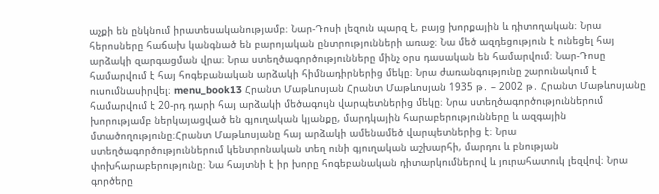աչքի են ընկնում իրատեսականությամբ։ Նար-Դոսի լեզուն պարզ է, բայց խորքային և դիտողական։ Նրա հերոսները հաճախ կանգնած են բարոյական ընտրությունների առաջ։ Նա մեծ ազդեցություն է ունեցել հայ արձակի զարգացման վրա։ Նրա ստեղծագործությունները մինչ օրս դասական են համարվում։ Նար-Դոսը համարվում է հայ հոգեբանական արձակի հիմնադիրներից մեկը։ Նրա ժառանգությունը շարունակում է ուսումնասիրվել։ menu_book13 Հրանտ Մաթևոսյան Հրանտ Մաթևոսյան 1935 թ․ – 2002 թ․ Հրանտ Մաթևոսյանը համարվում է 20-րդ դարի հայ արձակի մեծագույն վարպետներից մեկը։ Նրա ստեղծագործություններում խորությամբ ներկայացված են գյուղական կյանքը, մարդկային հարաբերությունները և ազգային մտածողությունը։Հրանտ Մաթևոսյանը հայ արձակի ամենամեծ վարպետներից է։ Նրա ստեղծագործություններում կենտրոնական տեղ ունի գյուղական աշխարհի, մարդու և բնության փոխհարաբերությունը։ Նա հայտնի է իր խորը հոգեբանական դիտարկումներով և յուրահատուկ լեզվով։ Նրա գործերը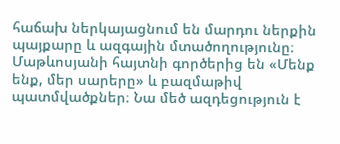հաճախ ներկայացնում են մարդու ներքին պայքարը և ազգային մտածողությունը։ Մաթևոսյանի հայտնի գործերից են «Մենք ենք, մեր սարերը» և բազմաթիվ պատմվածքներ։ Նա մեծ ազդեցություն է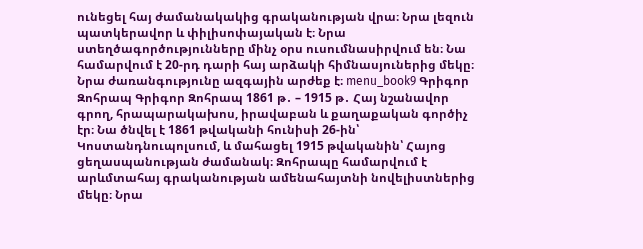ունեցել հայ ժամանակակից գրականության վրա։ Նրա լեզուն պատկերավոր և փիլիսոփայական է։ Նրա ստեղծագործությունները մինչ օրս ուսումնասիրվում են։ Նա համարվում է 20-րդ դարի հայ արձակի հիմնասյուներից մեկը։ Նրա ժառանգությունը ազգային արժեք է։ menu_book9 Գրիգոր Զոհրապ Գրիգոր Զոհրապ 1861 թ․ – 1915 թ․ Հայ նշանավոր գրող, հրապարակախոս, իրավաբան և քաղաքական գործիչ էր։ Նա ծնվել է 1861 թվականի հունիսի 26-ին՝ Կոստանդնուպոլսում, և մահացել 1915 թվականին՝ Հայոց ցեղասպանության ժամանակ։ Զոհրապը համարվում է արևմտահայ գրականության ամենահայտնի նովելիստներից մեկը։ Նրա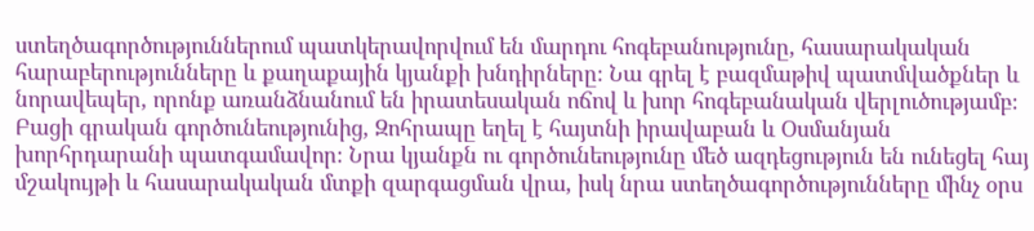ստեղծագործություններում պատկերավորվում են մարդու հոգեբանությունը, հասարակական հարաբերությունները և քաղաքային կյանքի խնդիրները։ Նա գրել է բազմաթիվ պատմվածքներ և նորավեպեր, որոնք առանձնանում են իրատեսական ոճով և խոր հոգեբանական վերլուծությամբ։ Բացի գրական գործունեությունից, Զոհրապը եղել է հայտնի իրավաբան և Օսմանյան խորհրդարանի պատգամավոր։ Նրա կյանքն ու գործունեությունը մեծ ազդեցություն են ունեցել հայ մշակույթի և հասարակական մտքի զարգացման վրա, իսկ նրա ստեղծագործությունները մինչ օրս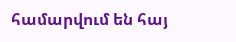համարվում են հայ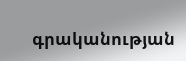գրականության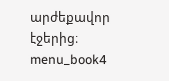արժեքավոր էջերից։ menu_book4